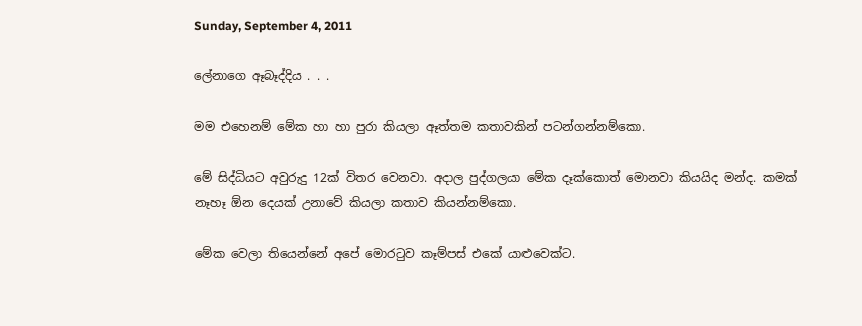Sunday, September 4, 2011

ලේනාගෙ ඈබෑද්දිය . . .

මම එහෙනම් මේක හා හා පුරා කියලා ඈත්තම කතාවකින් පටන්ගන්නම්කො.

මේ සිද්ධියට අවුරුදු 12ක් විතර වෙනවා. අදාල පුද්ගලයා මේක දෑක්කොත් මොනවා කියයිද මන්ද. කමක් නෑහෑ ඕන දෙයක් උනාවේ කියලා කතාව කියන්නම්කො.

මේක වෙලා තියෙන්නේ අපේ මොරටුව කෑම්පස් එකේ යාළුවෙක්ට.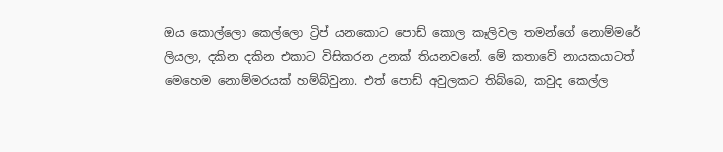ඔය කොල්ලො කෙල්ලො ට්‍රිප් යනකොට පොඩ් කොල කෑලිවල තමන්ගේ නොම්මරේ ලියලා, දකින දකින එකාට විසිකරන උනක් තියනවනේ. මේ කතාවේ නායකයාටත් මෙහෙම නොම්මරයක් හම්බ්වුනා. එත් පොඩ් අවුලකට තිබ්බෙ, කවුද කෙල්ල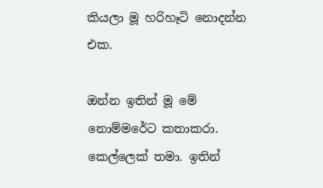කියලා මූ හරිහෑටි නොදන්න එක.

ඔන්න ඉතින් මූ මේ නොම්මරේට කතාකරා. කෙල්ලෙක් තමා. ඉතින්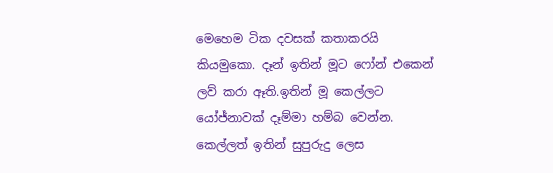මෙහෙම ටික දවසක් කතාකරයි කියමුකො. දෑන් ඉතින් මූට ෆෝන් එකෙන් ලව් කරා ඈති.ඉතින් මූ කෙල්ලට යෝජ්නාවක් දෑම්මා හම්බ වෙන්න. කෙල්ලත් ඉතින් සුපුරුදු ලෙස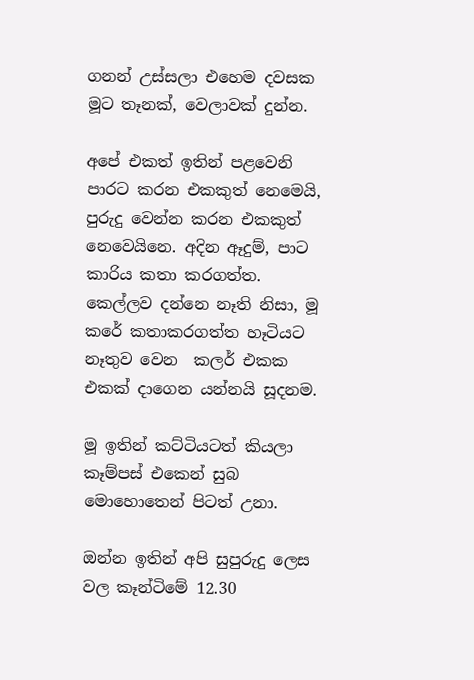ගනන් උස්සලා එහෙම දවසක මූට තෑනක්, වෙලාවක් දුන්න.

අපේ එකත් ඉතින් පළවෙනි පාරට කරන එකකුත් නෙමෙයි, පුරුදු වෙන්න කරන එකකුත් නෙවෙයිනෙ. අදින ඈදුම්, පාට කාරිය කතා කරගත්ත. කෙල්ලව දන්නෙ නෑති නිසා, මූ කරේ කතාකරගත්ත හෑටියට නෑතුව වෙන  කලර් එකක එකක් දාගෙන යන්නයි සූදනම.

මූ ඉතින් කට්ටියටත් කියලා කෑම්පස් එකෙන් සුබ මොහොතෙන් පිටත් උනා.

ඔන්න ඉතින් අපි සුපුරුදු ලෙස වල කෑන්ටිමේ 12.30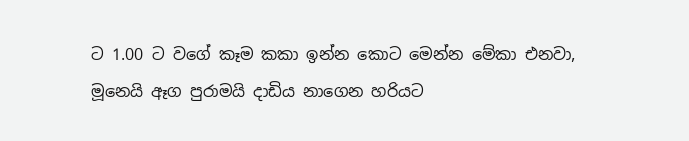ට 1.00 ට වගේ කෑම කකා ඉන්න කොට මෙන්න මේකා එනවා, මූනෙයි ඈග පුරාමයි දාඩිය නාගෙන හරියට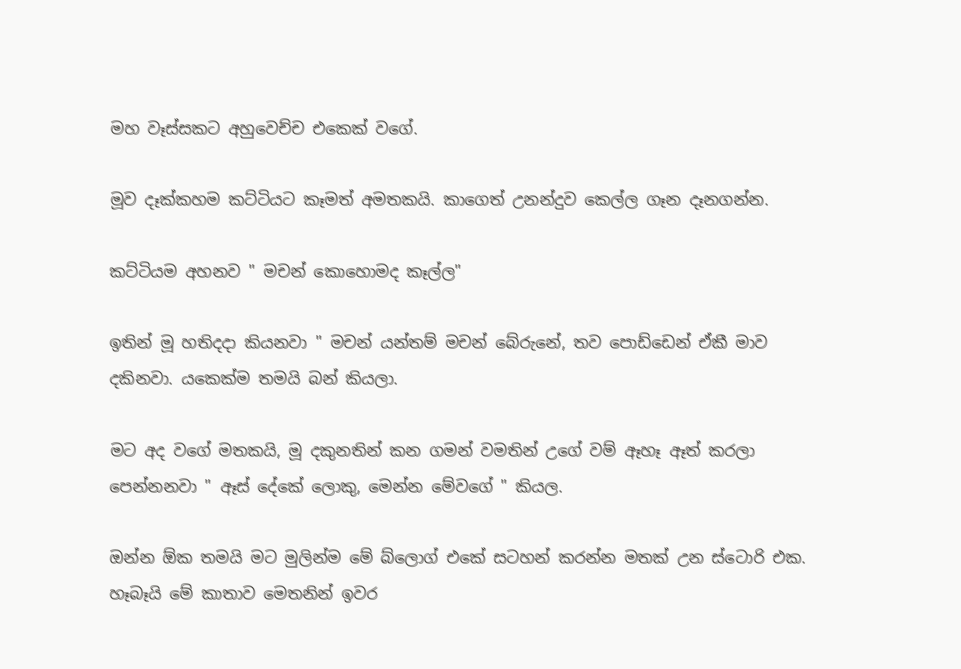මහ වෑස්සකට අහුවෙච්ච එකෙක් වගේ.

මූව දෑක්කහම කට්ටියට කෑමත් අමතකයි. කාගෙත් උනන්දුව කෙල්ල ගෑන දෑනගන්න.

කට්ටියම අහනව " මචන් කොහොමද කෑල්ල"

ඉතින් මූ හතිදදා කියනවා " මචන් යන්තම් මචන් බේරුනේ, තව පොඩ්ඩෙන් ඒකී මාව දකිනවා. යකෙක්ම තමයි බන් කියලා.

මට අද වගේ මතකයි, මූ දකුනතින් කන ගමන් වමතින් උගේ වම් ඈහෑ ඈත් කරලා පෙන්නනවා " ඈස් දේකේ ලොකු, මෙන්න මේවගේ " කියල.

ඔන්න ඕක තමයි මට මුලින්ම මේ බ්ලොග් එකේ සටහන් කරන්න මතක් උන ස්ටොරි එක. හෑබෑයි මේ කාතාව මෙතනින් ඉවර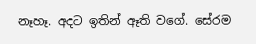නෑහෑ. අදට ඉතින් ඈති වගේ. සේරම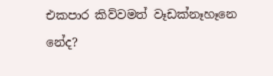එකපාර කිව්වමත් වෑඩක්නෑහෑනෙ නේද?